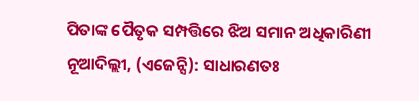ପିତାଙ୍କ ପୈତୃକ ସମ୍ପତ୍ତିରେ ଝିଅ ସମାନ ଅଧିକାରିଣୀ
ନୂଆଦିଲ୍ଲୀ, (ଏଜେନ୍ସି): ସାଧାରଣତଃ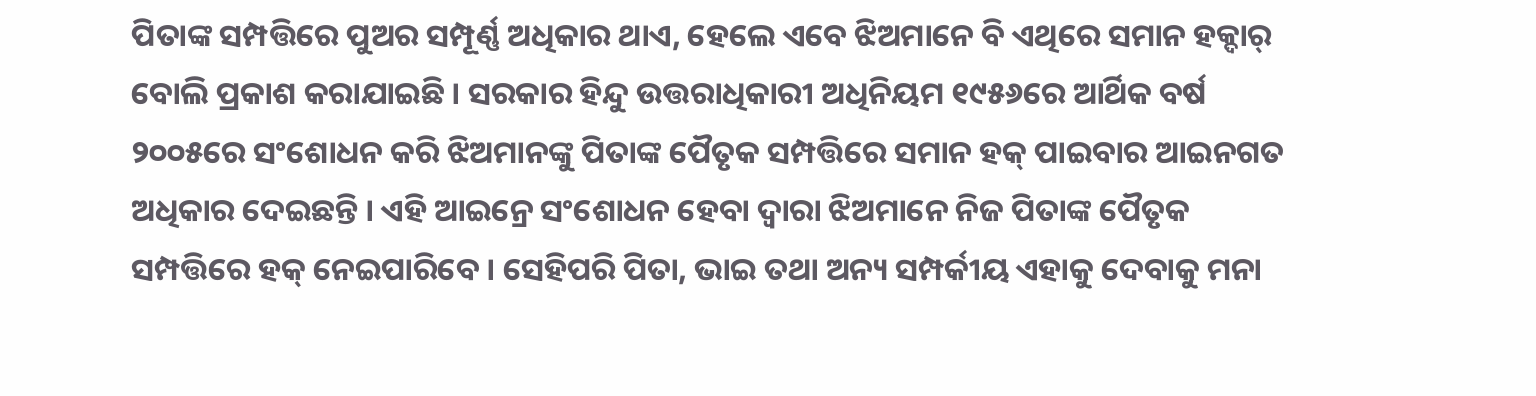ପିତାଙ୍କ ସମ୍ପତ୍ତିରେ ପୁଅର ସମ୍ପୂର୍ଣ୍ଣ ଅଧିକାର ଥାଏ, ହେଲେ ଏବେ ଝିଅମାନେ ବି ଏଥିରେ ସମାନ ହକ୍ଦାର୍ ବୋଲି ପ୍ରକାଶ କରାଯାଇଛି । ସରକାର ହିନ୍ଦୁ ଉତ୍ତରାଧିକାରୀ ଅଧିନିୟମ ୧୯୫୬ରେ ଆର୍ଥିକ ବର୍ଷ ୨୦୦୫ରେ ସଂଶୋଧନ କରି ଝିଅମାନଙ୍କୁ ପିତାଙ୍କ ପୈତୃକ ସମ୍ପତ୍ତିରେ ସମାନ ହକ୍ ପାଇବାର ଆଇନଗତ ଅଧିକାର ଦେଇଛନ୍ତି । ଏହି ଆଇନ୍ରେ ସଂଶୋଧନ ହେବା ଦ୍ୱାରା ଝିଅମାନେ ନିଜ ପିତାଙ୍କ ପୈତୃକ ସମ୍ପତ୍ତିରେ ହକ୍ ନେଇପାରିବେ । ସେହିପରି ପିତା, ଭାଇ ତଥା ଅନ୍ୟ ସମ୍ପର୍କୀୟ ଏହାକୁ ଦେବାକୁ ମନା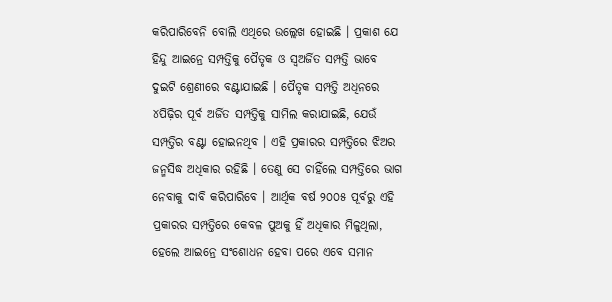କରିପାରିବେନି ବୋଲି ଏଥିରେ ଉଲ୍ଲେଖ ହୋଇଛି । ପ୍ରକାଶ ଯେ ହିନ୍ଦୁ ଆଇନ୍ରେ ସମ୍ପତ୍ତିକୁ ପୈତୃକ ଓ ସ୍ୱଅର୍ଜିତ ସମ୍ପତ୍ତି ଭାବେ ଦୁଇଟି ଶ୍ରେଣୀରେ ବଣ୍ଟାଯାଇଛି । ପୈତୃକ ସମ୍ପତ୍ତି ଅଧିନରେ ୪ପିଢ଼ିର ପୂର୍ବ ଅର୍ଜିତ ସମ୍ପତ୍ତିକୁ ସାମିଲ କରାଯାଇଛି, ଯେଉଁ ସମ୍ପତ୍ତିର ବଣ୍ଟା ହୋଇନଥିବ । ଏହି ପ୍ରକାରର ସମ୍ପତ୍ତିରେ ଝିଅର ଜନ୍ମସିଦ୍ଧ ଅଧିକାର ରହିଛି । ତେଣୁ ସେ ଚାହିଁଲେ ସମ୍ପତ୍ତିରେ ଭାଗ ନେବାକୁ ଦାବି କରିପାରିବେ । ଆର୍ଥିକ ବର୍ଷ ୨୦୦୫ ପୂର୍ବରୁ ଏହି ପ୍ରକାରର ସମ୍ପତ୍ତିରେ କେବଳ ପୁଅକୁ ହିଁ ଅଧିକାର ମିଳୁଥିଲା, ହେଲେ ଆଇନ୍ରେ ସଂଶୋଧନ ହେବା ପରେ ଏବେ ସମାନ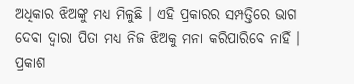ଅଧିକାର ଝିଅଙ୍କୁ ମଧ୍ୟ ମିଳୁଛି । ଏହି ପ୍ରକାରର ସମ୍ପତ୍ତିରେ ଭାଗ ଦେବା ଦ୍ୱାରା ପିତା ମଧ୍ୟ ନିଜ ଝିଅକୁ ମନା କରିପାରିବେ ନାହିଁ । ପ୍ରକାଶ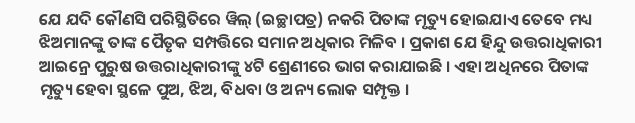ଯେ ଯଦି କୌଣସି ପରିସ୍ଥିତିରେ ୱିଲ୍ (ଇଚ୍ଛାପତ୍ର) ନକରି ପିତାଙ୍କ ମୃତ୍ୟୁ ହୋଇଯାଏ ତେବେ ମଧ୍ୟ ଝିଅମାନଙ୍କୁ ତାଙ୍କ ପୈତୃକ ସମ୍ପତ୍ତିରେ ସମାନ ଅଧିକାର ମିଳିବ । ପ୍ରକାଶ ଯେ ହିନ୍ଦୁ ଉତ୍ତରାଧିକାରୀ ଆଇନ୍ରେ ପୁରୁଷ ଉତ୍ତରାଧିକାରୀଙ୍କୁ ୪ଟି ଶ୍ରେଣୀରେ ଭାଗ କରାଯାଇଛି । ଏହା ଅଧିନରେ ପିତାଙ୍କ ମୃତ୍ୟୁ ହେବା ସ୍ଥଳେ ପୁଅ, ଝିଅ, ବିଧବା ଓ ଅନ୍ୟ ଲୋକ ସମ୍ପୃକ୍ତ ।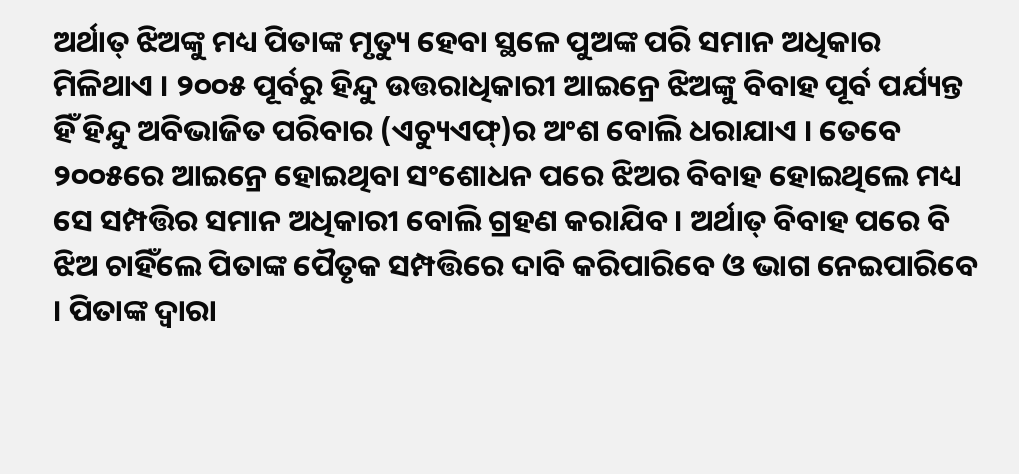ଅର୍ଥାତ୍ ଝିଅଙ୍କୁ ମଧ୍ୟ ପିତାଙ୍କ ମୃତ୍ୟୁ ହେବା ସ୍ଥଳେ ପୁଅଙ୍କ ପରି ସମାନ ଅଧିକାର ମିଳିଥାଏ । ୨୦୦୫ ପୂର୍ବରୁ ହିନ୍ଦୁ ଉତ୍ତରାଧିକାରୀ ଆଇନ୍ରେ ଝିଅଙ୍କୁ ବିବାହ ପୂର୍ବ ପର୍ଯ୍ୟନ୍ତ ହିଁ ହିନ୍ଦୁ ଅବିଭାଜିତ ପରିବାର (ଏଚ୍ୟୁଏଫ୍)ର ଅଂଶ ବୋଲି ଧରାଯାଏ । ତେବେ ୨୦୦୫ରେ ଆଇନ୍ରେ ହୋଇଥିବା ସଂଶୋଧନ ପରେ ଝିଅର ବିବାହ ହୋଇଥିଲେ ମଧ୍ୟ ସେ ସମ୍ପତ୍ତିର ସମାନ ଅଧିକାରୀ ବୋଲି ଗ୍ରହଣ କରାଯିବ । ଅର୍ଥାତ୍ ବିବାହ ପରେ ବି ଝିଅ ଚାହିଁଲେ ପିତାଙ୍କ ପୈତୃକ ସମ୍ପତ୍ତିରେ ଦାବି କରିପାରିବେ ଓ ଭାଗ ନେଇପାରିବେ । ପିତାଙ୍କ ଦ୍ୱାରା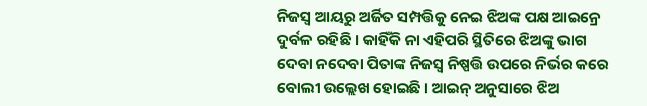ନିଜସ୍ୱ ଆୟରୁ ଅର୍ଜିତ ସମ୍ପତ୍ତିକୁ ନେଇ ଝିଅଙ୍କ ପକ୍ଷ ଆଇନ୍ରେ ଦୁର୍ବଳ ରହିଛି । କାହିଁକି ନା ଏହିପରି ସ୍ଥିତିରେ ଝିଅଙ୍କୁ ଭାଗ ଦେବା ନଦେବା ପିତାଙ୍କ ନିଜସ୍ୱ ନିଷ୍ପତ୍ତି ଉପରେ ନିର୍ଭର କରେ ବୋଲୀ ଉଲ୍ଲେଖ ହୋଇଛି । ଆଇନ୍ ଅନୁସାରେ ଝିଅ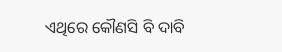ଏଥିରେ କୌଣସି ବି ଦାବି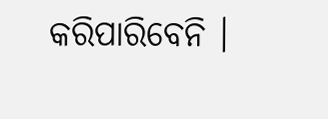କରିପାରିବେନି ।